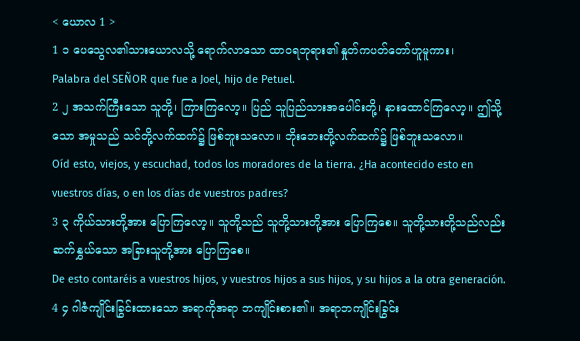< ယောလ 1 >
1 ၁ ပေသွေလ၏သားယောလသို့ ရောက်လာသော ထာဝရဘုရား၏ နှုတ်ကပတ်တော်ဟူမူကား၊
Palabra del SEÑOR que fue a Joel, hijo de Petuel.
2 ၂ အသက်ကြီးသော သူတို့၊ ကြားကြလော့။ ပြည် သူပြည်သားအပေါင်းတို့၊ နားထောင်ကြလော့။ ဤသို့ သော အမှုသည် သင်တို့လက်ထက်၌ ဖြစ်ဘူးသလော။ ဘိုးဘေးတို့လက်ထက်၌ ဖြစ်ဘူးသလော။
Oíd esto, viejos, y escuchad, todos los moradores de la tierra. ¿Ha acontecido esto en vuestros días, o en los días de vuestros padres?
3 ၃ ကိုယ်သားတို့အား ပြောကြလော့။ သူတို့သည် သူတို့သားတို့အား ပြောကြစေ။ သူတို့သားတို့သည်လည်း ဆက်နွှယ်သော အခြားသူတို့အား ပြောကြစေ။
De esto contaréis a vuestros hijos, y vuestros hijos a sus hijos, y su hijos a la otra generación.
4 ၄ ဂါဇံကျိုင်းခြွင်းထားသော အရာကိုအရာ ဘကျိုင်းစား၏။ အရာဘကျိုင်းခြွင်း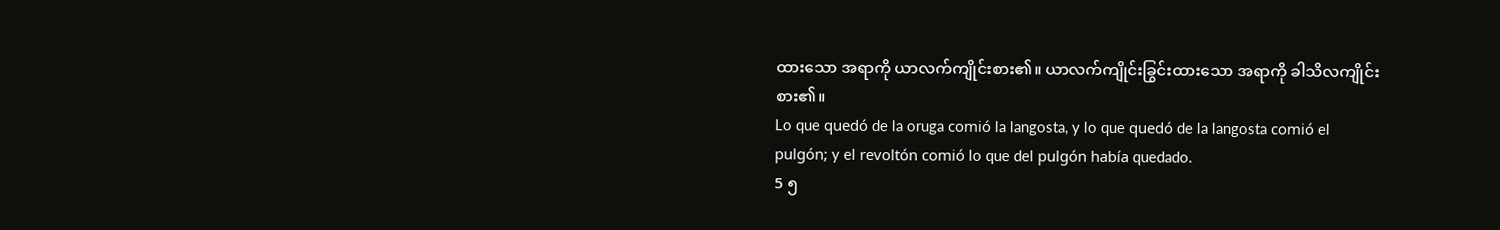ထားသော အရာကို ယာလက်ကျိုင်းစား၏။ ယာလက်ကျိုင်းခြွင်းထားသော အရာကို ခါသိလကျိုင်းစား၏။
Lo que quedó de la oruga comió la langosta, y lo que quedó de la langosta comió el pulgón; y el revoltón comió lo que del pulgón había quedado.
5 ၅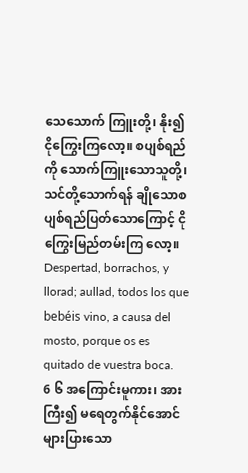သေသောက် ကြူးတို့၊ နိုး၍ ငိုကြွေးကြလော့။ စပျစ်ရည်ကို သောက်ကြူးသောသူတို့၊ သင်တို့သောက်ရန် ချိုသောစပျစ်ရည်ပြတ်သောကြောင့် ငိုကြွေးမြည်တမ်းကြ လော့။
Despertad, borrachos, y llorad; aullad, todos los que bebéis vino, a causa del mosto, porque os es quitado de vuestra boca.
6 ၆ အကြောင်းမူကား၊ အားကြီး၍ မရေတွက်နိုင်အောင် များပြားသော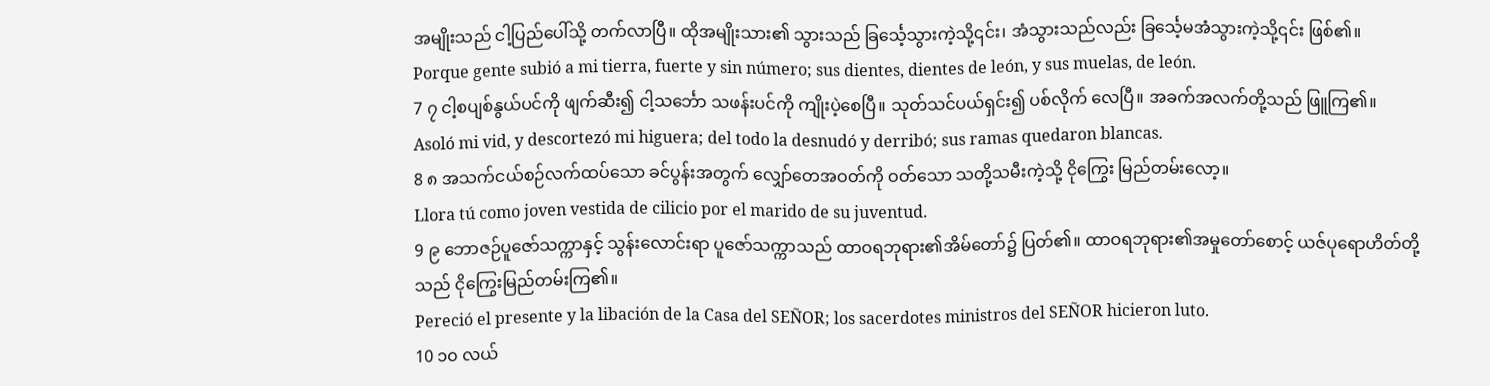အမျိုးသည် ငါ့ပြည်ပေါ်သို့ တက်လာပြီ။ ထိုအမျိုးသား၏ သွားသည် ခြင်္သေ့သွားကဲ့သို့၎င်း၊ အံသွားသည်လည်း ခြင်္သေ့မအံသွားကဲ့သို့၎င်း ဖြစ်၏။
Porque gente subió a mi tierra, fuerte y sin número; sus dientes, dientes de león, y sus muelas, de león.
7 ၇ ငါ့စပျစ်နွယ်ပင်ကို ဖျက်ဆီး၍ ငါ့သင်္ဘော သဖန်းပင်ကို ကျိုးပဲ့စေပြီ။ သုတ်သင်ပယ်ရှင်း၍ ပစ်လိုက် လေပြီ။ အခက်အလက်တို့သည် ဖြူကြ၏။
Asoló mi vid, y descortezó mi higuera; del todo la desnudó y derribó; sus ramas quedaron blancas.
8 ၈ အသက်ငယ်စဉ်လက်ထပ်သော ခင်ပွန်းအတွက် လျှော်တေအဝတ်ကို ဝတ်သော သတို့သမီးကဲ့သို့ ငိုကြွေး မြည်တမ်းလော့။
Llora tú como joven vestida de cilicio por el marido de su juventud.
9 ၉ ဘောဇဉ်ပူဇော်သက္ကာနှင့် သွန်းလောင်းရာ ပူဇော်သက္ကာသည် ထာဝရဘုရား၏အိမ်တော်၌ ပြတ်၏။ ထာဝရဘုရား၏အမှုတော်စောင့် ယဇ်ပုရောဟိတ်တို့ သည် ငိုကြွေးမြည်တမ်းကြ၏။
Pereció el presente y la libación de la Casa del SEÑOR; los sacerdotes ministros del SEÑOR hicieron luto.
10 ၁၀ လယ်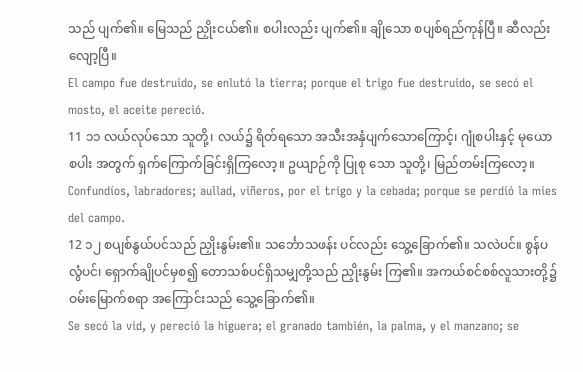သည် ပျက်၏။ မြေသည် ညှိုးငယ်၏။ စပါးလည်း ပျက်၏။ ချိုသော စပျစ်ရည်ကုန်ပြီ။ ဆီလည်း လျော့ပြီ။
El campo fue destruido, se enlutó la tierra; porque el trigo fue destruido, se secó el mosto, el aceite pereció.
11 ၁၁ လယ်လုပ်သော သူတို့၊ လယ်၌ ရိတ်ရသော အသီးအနှံပျက်သောကြောင့်၊ ဂျုံစပါးနှင့် မုယောစပါး အတွက် ရှက်ကြောက်ခြင်းရှိကြလော့။ ဥယျာဉ်ကို ပြုစု သော သူတို့၊ မြည်တမ်းကြလော့။
Confundíos, labradores; aullad, viñeros, por el trigo y la cebada; porque se perdió la mies del campo.
12 ၁၂ စပျစ်နွယ်ပင်သည် ညှိုးနွမ်း၏။ သင်္ဘောသဖန်း ပင်လည်း သွေ့ခြောက်၏။ သလဲပင်။ စွန်ပလွံပင်၊ ရှောက်ချိုပင်မှစ၍ တောသစ်ပင်ရှိသမျှတို့သည် ညှိုးနွမ်း ကြ၏။ အကယ်စင်စစ်လူသားတို့၌ ဝမ်းမြောက်စရာ အကြောင်းသည် သွေ့ခြောက်၏။
Se secó la vid, y pereció la higuera; el granado también, la palma, y el manzano; se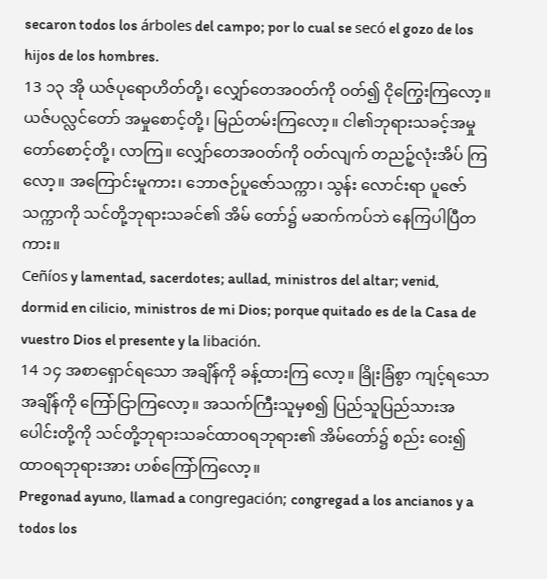secaron todos los árboles del campo; por lo cual se secó el gozo de los hijos de los hombres.
13 ၁၃ အို ယဇ်ပုရောဟိတ်တို့၊ လျှော်တေအဝတ်ကို ဝတ်၍ ငိုကြွေးကြလော့။ ယဇ်ပလ္လင်တော် အမှုစောင့်တို့၊ မြည်တမ်းကြလော့။ ငါ၏ဘုရားသခင့်အမှုတော်စောင့်တို့၊ လာကြ။ လျှော်တေအဝတ်ကို ဝတ်လျက် တညဉ့်လုံးအိပ် ကြလော့။ အကြောင်းမူကား၊ ဘောဇဉ်ပူဇော်သက္ကာ၊ သွန်း လောင်းရာ ပူဇော်သက္ကာကို သင်တို့ဘုရားသခင်၏ အိမ် တော်၌ မဆက်ကပ်ဘဲ နေကြပါပြီတကား။
Ceñíos y lamentad, sacerdotes; aullad, ministros del altar; venid, dormid en cilicio, ministros de mi Dios; porque quitado es de la Casa de vuestro Dios el presente y la libación.
14 ၁၄ အစာရှောင်ရသော အချိန်ကို ခန့်ထားကြ လော့။ ခြိုးခြံစွာ ကျင့်ရသောအချိန်ကို ကြော်ငြာကြလော့။ အသက်ကြီးသူမှစ၍ ပြည်သူပြည်သားအပေါင်းတို့ကို သင်တို့ဘုရားသခင်ထာဝရဘုရား၏ အိမ်တော်၌ စည်း ဝေး၍ ထာဝရဘုရားအား ဟစ်ကြော်ကြလော့။
Pregonad ayuno, llamad a congregación; congregad a los ancianos y a todos los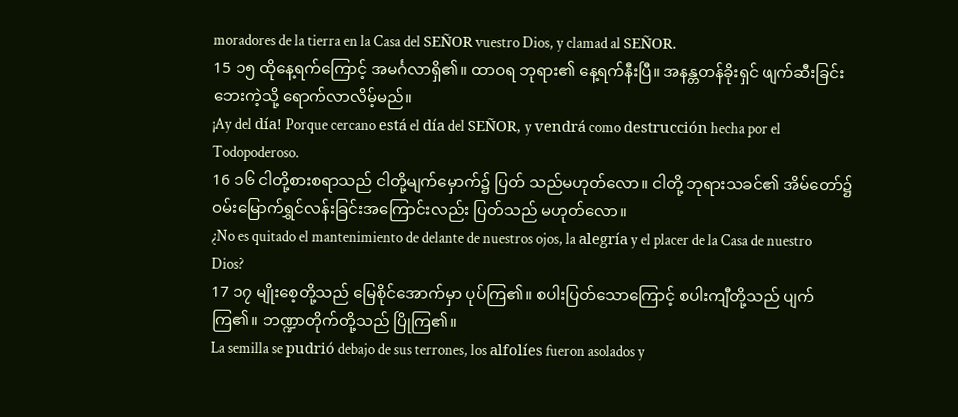moradores de la tierra en la Casa del SEÑOR vuestro Dios, y clamad al SEÑOR.
15 ၁၅ ထိုနေ့ရက်ကြောင့် အမင်္ဂလာရှိ၏။ ထာဝရ ဘုရား၏ နေ့ရက်နီးပြီ။ အနန္တတန်ခိုးရှင် ဖျက်ဆီးခြင်း ဘေးကဲ့သို့ ရောက်လာလိမ့်မည်။
¡Ay del día! Porque cercano está el día del SEÑOR, y vendrá como destrucción hecha por el Todopoderoso.
16 ၁၆ ငါတို့စားစရာသည် ငါတို့မျက်မှောက်၌ ပြတ် သည်မဟုတ်လော။ ငါတို့ ဘုရားသခင်၏ အိမ်တော်၌ ဝမ်းမြောက်ရွှင်လန်းခြင်းအကြောင်းလည်း ပြတ်သည် မဟုတ်လော။
¿No es quitado el mantenimiento de delante de nuestros ojos, la alegría y el placer de la Casa de nuestro Dios?
17 ၁၇ မျိုးစေ့တို့သည် မြေစိုင်အောက်မှာ ပုပ်ကြ၏။ စပါးပြတ်သောကြောင့် စပါးကျီတို့သည် ပျက်ကြ၏။ ဘဏ္ဍာတိုက်တို့သည် ပြိုကြ၏။
La semilla se pudrió debajo de sus terrones, los alfolíes fueron asolados y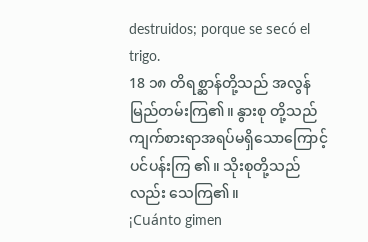destruidos; porque se secó el trigo.
18 ၁၈ တိရစ္ဆာန်တို့သည် အလွန်မြည်တမ်းကြ၏။ နွားစု တို့သည် ကျက်စားရာအရပ်မရှိသောကြောင့် ပင်ပန်းကြ ၏။ သိုးစုတို့သည်လည်း သေကြ၏။
¡Cuánto gimen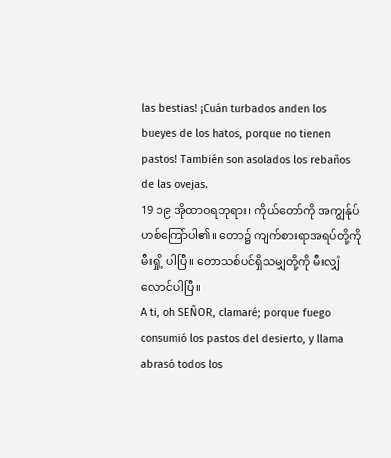las bestias! ¡Cuán turbados anden los bueyes de los hatos, porque no tienen pastos! También son asolados los rebaños de las ovejas.
19 ၁၉ အိုထာဝရဘုရား၊ ကိုယ်တော်ကို အကျွန်ုပ် ဟစ်ကြော်ပါ၏။ တော၌ ကျက်စားရာအရပ်တို့ကို မီးရှို့ ပါပြီ။ တောသစ်ပင်ရှိသမျှတို့ကို မီးလျှံလောင်ပါပြီ။
A ti, oh SEÑOR, clamaré; porque fuego consumió los pastos del desierto, y llama abrasó todos los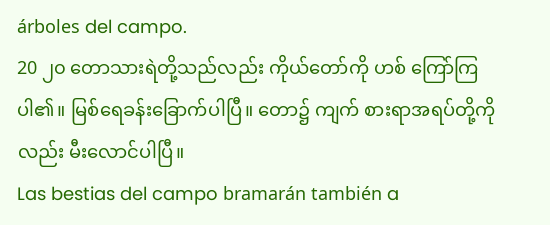árboles del campo.
20 ၂၀ တောသားရဲတို့သည်လည်း ကိုယ်တော်ကို ဟစ် ကြော်ကြပါ၏။ မြစ်ရေခန်းခြောက်ပါပြီ။ တော၌ ကျက် စားရာအရပ်တို့ကိုလည်း မီးလောင်ပါပြီ။
Las bestias del campo bramarán también a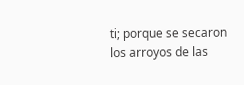ti; porque se secaron los arroyos de las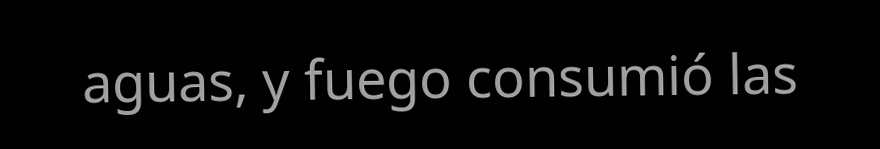aguas, y fuego consumió las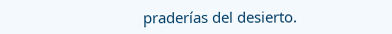praderías del desierto.